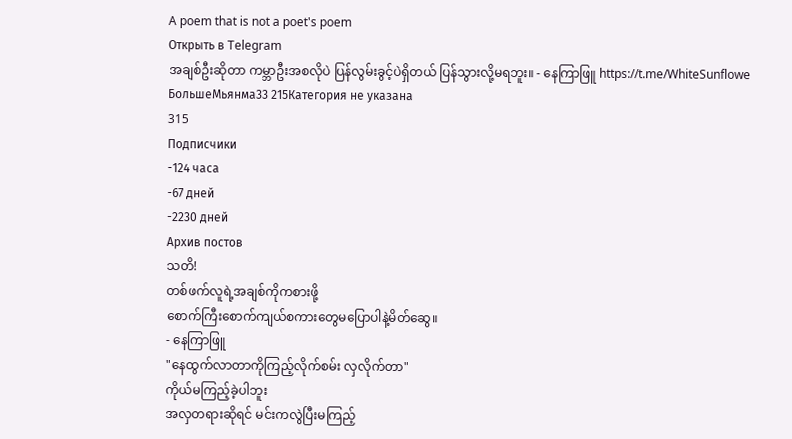A poem that is not a poet's poem
Открыть в Telegram
အချစ်ဦးဆိုတာ ကမ္ဘာဦးအစလိုပဲ ပြန်လွမ်းခွင့်ပဲရှိတယ် ပြန်သွားလို့မရဘူး။ - နေကြာဖြူ https://t.me/WhiteSunflowe
БольшеМьянма33 215Категория не указана
315
Подписчики
-124 часа
-67 дней
-2230 дней
Архив постов
သတိ!
တစ်ဖက်လူရဲ့အချစ်ကိုကစားဖို့
စောက်ကြီးစောက်ကျယ်စကားတွေမပြောပါနဲ့မိတ်ဆွေ။
- နေကြာဖြူ
"နေထွက်လာတာကိုကြည့်လိုက်စမ်း လှလိုက်တာ"
ကိုယ်မကြည့်ခဲ့ပါဘူး
အလှတရားဆိုရင် မင်းကလွဲပြီးမကြည့်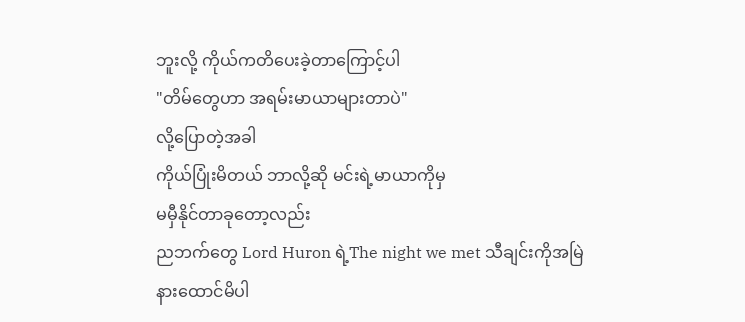ဘူးလို့ ကိုယ်ကတိပေးခဲ့တာကြောင့်ပါ
"တိမ်တွေဟာ အရမ်းမာယာများတာပဲ"
လို့ပြောတဲ့အခါ
ကိုယ်ပြုံးမိတယ် ဘာလို့ဆို မင်းရဲ့မာယာကိုမှ
မမှီနိုင်တာခုတော့လည်း
ညဘက်တွေ Lord Huron ရဲ့The night we met သီချင်းကိုအမြဲ
နားထောင်မိပါ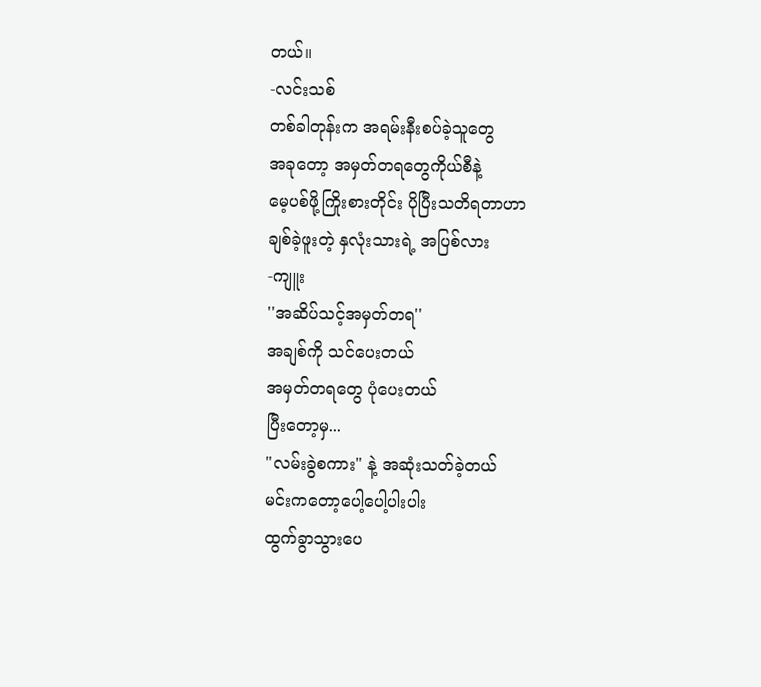တယ်။
-လင်းသစ်
တစ်ခါတုန်းက အရမ်းနီးစပ်ခဲ့သူတွေ
အခုတော့ အမှတ်တရတွေကိုယ်စီနဲ့
မေ့ပစ်ဖို့ကြိုးစားတိုင်း ပိုပြီးသတိရတာဟာ
ချစ်ခဲ့ဖူးတဲ့ နှလုံးသားရဲ့ အပြစ်လား
-ကျူး
''အဆိပ်သင့်အမှတ်တရ''
အချစ်ကို သင်ပေးတယ်
အမှတ်တရတွေ ပုံပေးတယ်
ပြီးတော့မှ...
"လမ်းခွဲစကား" နဲ့ အဆုံးသတ်ခဲ့တယ်
မင်းကတော့ပေါ့ပေါ့ပါးပါး
ထွက်ခွာသွားပေ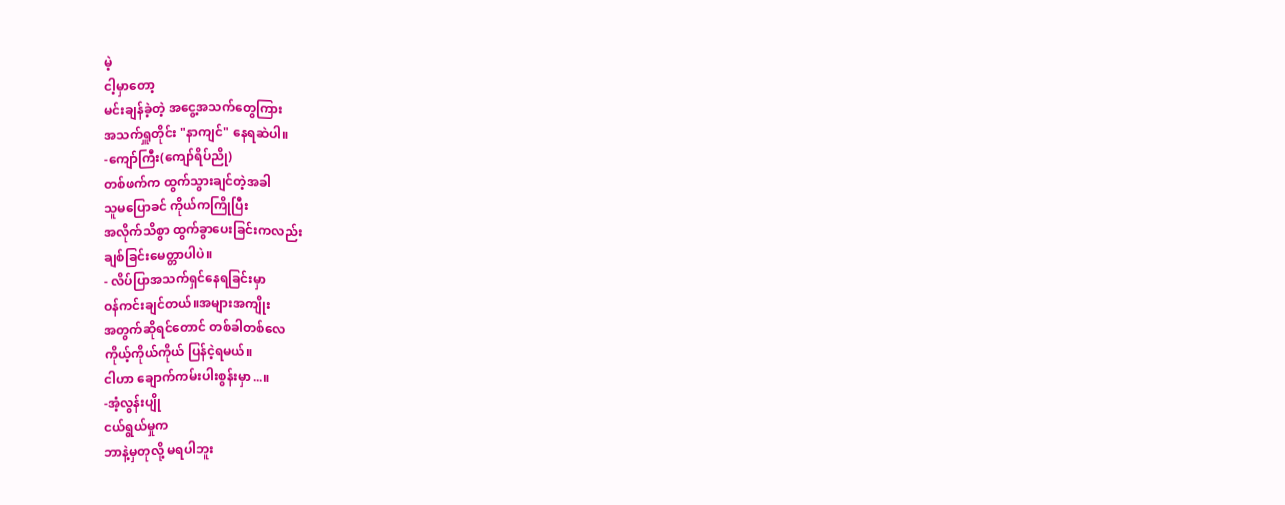မဲ့
ငါ့မှာတော့
မင်းချန်ခဲ့တဲ့ အငွေ့အသက်တွေကြား
အသက်ရှူတိုင်း "နာကျင်" နေရဆဲပါ။
-ကျော်ကြီး(ကျော်ရိပ်ညို)
တစ်ဖက်က ထွက်သွားချင်တဲ့အခါ
သူမပြောခင် ကိုယ်ကကြိုပြီး
အလိုက်သိစွာ ထွက်ခွာပေးခြင်းကလည်း
ချစ်ခြင်းမေတ္တာပါပဲ။
- လိပ်ပြာအသက်ရှင်နေရခြင်းမှာ
ဝန်ကင်းချင်တယ်။အများအကျိုး
အတွက်ဆိုရင်တောင် တစ်ခါတစ်လေ
ကိုယ့်ကိုယ်ကိုယ် ပြန်ငဲ့ရမယ်။
ငါဟာ ချောက်ကမ်းပါးစွန်းမှာ...။
-အံ့လွန်းပျို
ငယ်ရွယ်မှုက
ဘာနဲ့မှတုလို့ မရပါဘူး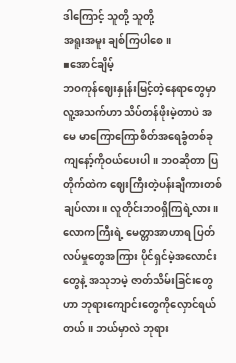ဒါကြောင့် သူတို့ သူတို့
အရူးအမူး ချစ်ကြပါစေ။
▪အောင်ချိမ့်
ဘဝကုန်ဈေးနှုန်းမြင့်တဲ့နေရာတွေမှာ လူ့အသက်ဟာ သိပ်တန်ဖိုးမဲ့တာပဲ အမေ မာကြောကြောစိတ်အရေခွံတစ်ခု ကျနော့်ကိုဝယ်ပေးပါ။ ဘဝဆိုတာ ပြတိုက်ထဲက ဈေးကြီးတဲ့ပန်းချီကားတစ်ချပ်လား။ လူတိုင်းဘဝရှိကြရဲ့လား။ လောကကြီးရဲ့ မေတ္တာအာဟာရ ပြတ်လပ်မှုတွေအကြား ပိုင်ရှင်မဲ့အလောင်းတွေနဲ့ အသုဘမဲ့ ဇာတ်သိမ်းခြင်းတွေဟာ ဘုရားကျောင်းတွေကိုလှောင်ရယ်တယ်။ ဘယ်မှာလဲ ဘုရား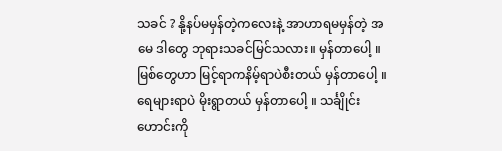သခင် ? နို့နပ်မမှန်တဲ့ကလေးနဲ့ အာဟာရမမှန်တဲ့ အမေ ဒါတွေ ဘုရားသခင်မြင်သလား။ မှန်တာပေါ့ ။ မြစ်တွေဟာ မြင့်ရာကနိမ့်ရာပဲစီးတယ် မှန်တာပေါ့ ။ ရေများရာပဲ မိုးရွာတယ် မှန်တာပေါ့ ။ သင်္ချိုင်းဟောင်းကို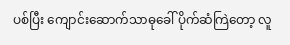ပစ်ပြီး ကျောင်းဆောက်သာဓုခေါ် ပိုက်ဆံကြဲတော့ လူ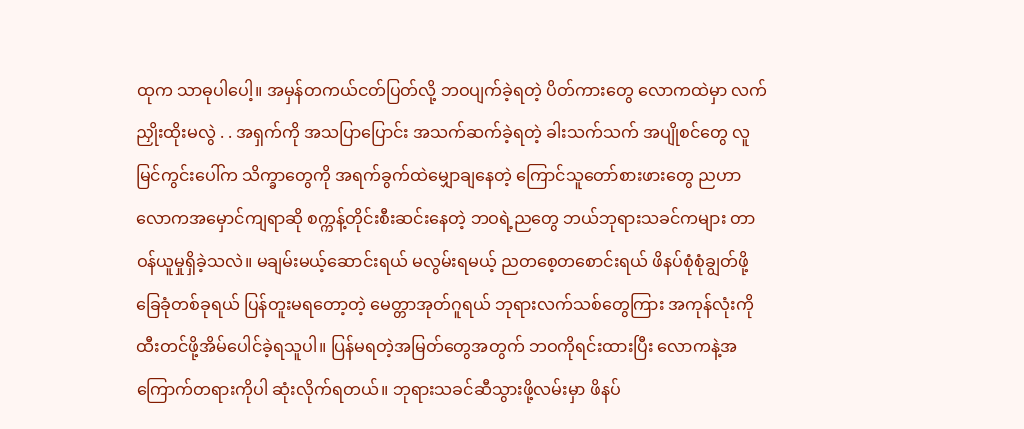ထုက သာဓုပါပေါ့။ အမှန်တကယ်ငတ်ပြတ်လို့ ဘဝပျက်ခဲ့ရတဲ့ ပိတ်ကားတွေ လောကထဲမှာ လက်ညှိုးထိုးမလွဲ . . အရှက်ကို အသပြာပြောင်း အသက်ဆက်ခဲ့ရတဲ့ ခါးသက်သက် အပျိုစင်တွေ လူမြင်ကွင်းပေါ်က သိက္ခာတွေကို အရက်ခွက်ထဲမျှောချနေတဲ့ ကြောင်သူတော်စားဖားတွေ ညဟာ လောကအမှောင်ကျရာဆို စက္ကန့်တိုင်းစီးဆင်းနေတဲ့ ဘဝရဲ့ညတွေ ဘယ်ဘုရားသခင်ကများ တာဝန်ယူမှုရှိခဲ့သလဲ။ မချမ်းမယ့်ဆောင်းရယ် မလွမ်းရမယ့် ညတစေ့တစောင်းရယ် ဖိနပ်စုံစုံချွတ်ဖို့ ခြေခုံတစ်ခုရယ် ပြန်တူးမရတော့တဲ့ မေတ္တာအုတ်ဂူရယ် ဘုရားလက်သစ်တွေကြား အကုန်လုံးကိုထီးတင်ဖို့အိမ်ပေါင်ခဲ့ရသူပါ။ ပြန်မရတဲ့အမြတ်တွေအတွက် ဘဝကိုရင်းထားပြီး လောကနဲ့အကြောက်တရားကိုပါ ဆုံးလိုက်ရတယ်။ ဘုရားသခင်ဆီသွားဖို့လမ်းမှာ ဖိနပ်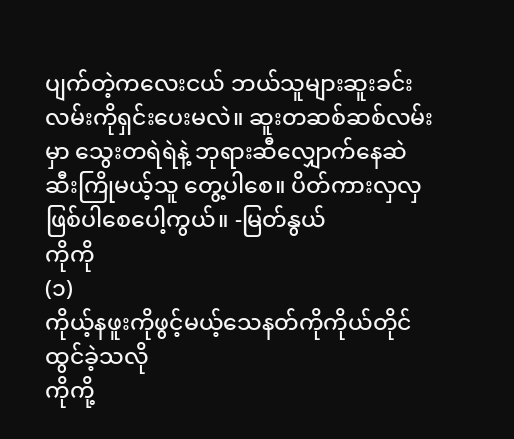ပျက်တဲ့ကလေးငယ် ဘယ်သူများဆူးခင်းလမ်းကိုရှင်းပေးမလဲ။ ဆူးတဆစ်ဆစ်လမ်းမှာ သွေးတရဲရဲနဲ့ ဘုရားဆီလျှောက်နေဆဲ ဆီးကြိုမယ့်သူ တွေ့ပါစေ။ ပိတ်ကားလှလှ ဖြစ်ပါစေပေါ့ကွယ်။ -မြတ်နွယ်
ကိုကို
(၁)
ကိုယ့်နဖူးကိုဖွင့်မယ့်သေနတ်ကိုကိုယ်တိုင်ထွင်ခဲ့သလို
ကိုကို့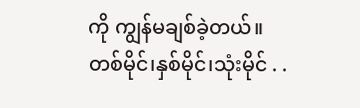ကို ကျွန်မချစ်ခဲ့တယ်။
တစ်မိုင်၊နှစ်မိုင်၊သုံးမိုင် . .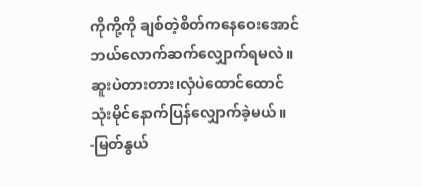ကိုကို့ကို ချစ်တဲ့စိတ်ကနေဝေးအောင်
ဘယ်လောက်ဆက်လျှောက်ရမလဲ။
ဆူးပဲတားတား၊လှံပဲထောင်ထောင်
သုံးမိုင်နောက်ပြန်လျှောက်ခဲ့မယ်။
-မြတ်နွယ်